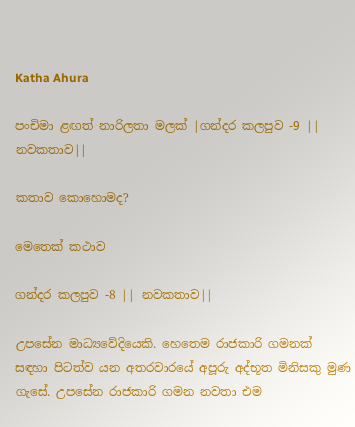Katha Ahura

පංචිමා ළඟත් නාරිලතා මලක්‌ |ගන්දර කලපුව -9 || නවකතාව||

කතාව කොහොමද?

මෙතෙක්‌ කථාව

ගන්දර කලපුව -8 || නවකතාව||

උපසේන මාධ්‍යවේදියෙකි. හෙතෙම රාජකාරි ගමනක්‌ සඳහා පිටත්ව යන අතරවාරයේ අපූරු අද්භූත මිනිසකු මුණ ගැසේ. උපසේන රාජකාරි ගමන නවතා එම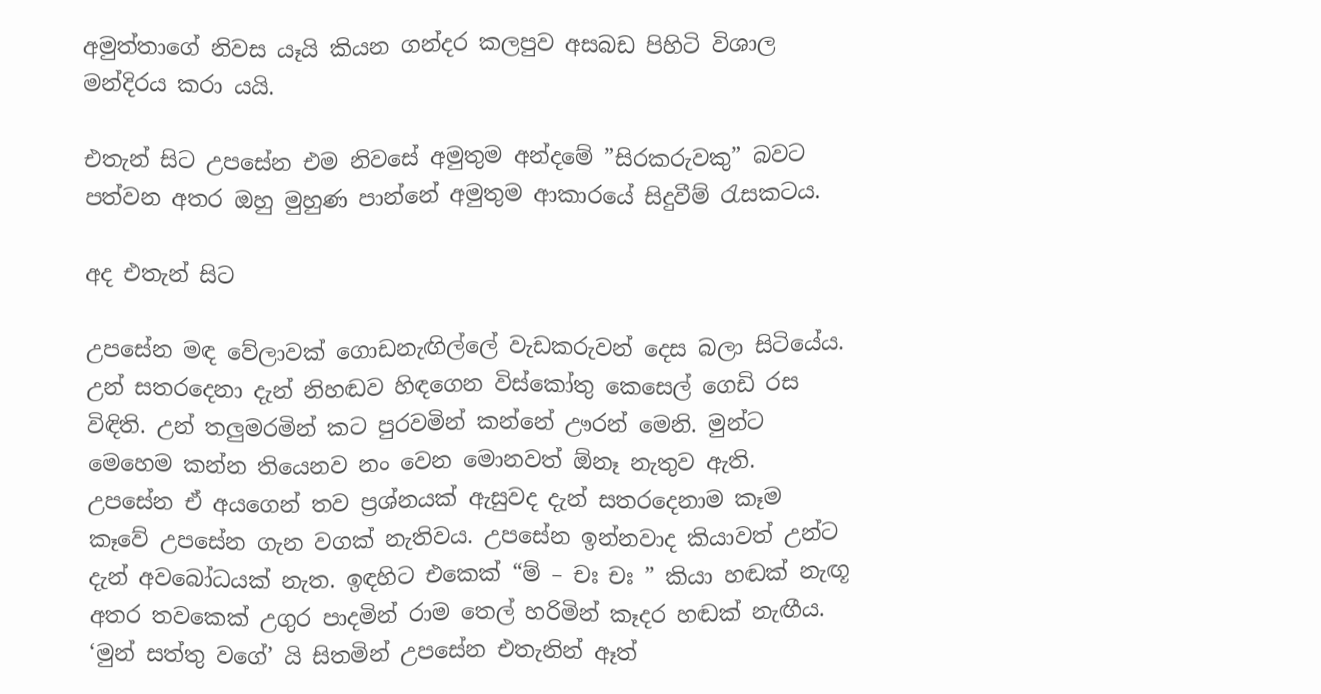අමුත්තාගේ නිවස යෑයි කියන ගන්දර කලපුව අසබඩ පිහිටි විශාල මන්දිරය කරා යයි.

එතැන් සිට උපසේන එම නිවසේ අමුතුම අන්දමේ ”සිරකරුවකු” බවට පත්වන අතර ඔහු මුහුණ පාන්නේ අමුතුම ආකාරයේ සිදුවීම් රැසකටය.

අද එතැන් සිට

උපසේන මඳ වේලාවක්‌ ගොඩනැඟිල්ලේ වැඩකරුවන් දෙස බලා සිටියේය. උන් සතරදෙනා දැන් නිහඬව හිඳගෙන විස්‌කෝතු කෙසෙල් ගෙඩි රස විඳිති. උන් තලුමරමින් කට පුරවමින් කන්නේ ඌරන් මෙනි. මුන්ට මෙහෙම කන්න තියෙනව නං වෙන මොනවත් ඕනෑ නැතුව ඇති. උපසේන ඒ අයගෙන් තව ප්‍රශ්නයක්‌ ඇසුවද දැන් සතරදෙනාම කෑම කෑවේ උපසේන ගැන වගක්‌ නැතිවය. උපසේන ඉන්නවාද කියාවත් උන්ට දැන් අවබෝධයක්‌ නැත. ඉඳහිට එකෙක්‌ “ම් – චඃ චඃ ” කියා හඬක්‌ නැඟූ අතර තවකෙක්‌ උගුර පාදමින් රාම තෙල් හරිමින් කෑදර හඬක්‌ නැඟීය. ‘මුන් සත්තු වගේ’ යි සිතමින් උපසේන එතැනින් ඈත්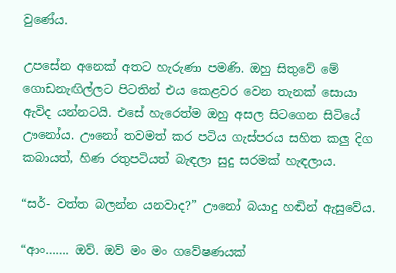වුණේය.

උපසේන අනෙක්‌ අතට හැරුණා පමණි. ඔහු සිතුවේ මේ ගොඩනැඟිල්ලට පිටතින් එය කෙළවර වෙන තැනක්‌ සොයා ඇවිද යන්නටයි. එසේ හැරෙත්ම ඔහු අසල සිටගෙන සිටියේ ඌනෝය. ඌනෝ තවමත් කර පටිය ගැස්‌පරය සහිත කලු දිග කබායත්, හිණ රතුපටියත් බැඳලා සුදු සරමක්‌ හැඳලාය.

“සර්- වත්ත බලන්න යනවාද?” ඌනෝ බයාදු හඬින් ඇසුවේය.

“ආං……. ඔව්. ඔව් මං මං ගවේෂණයක්‌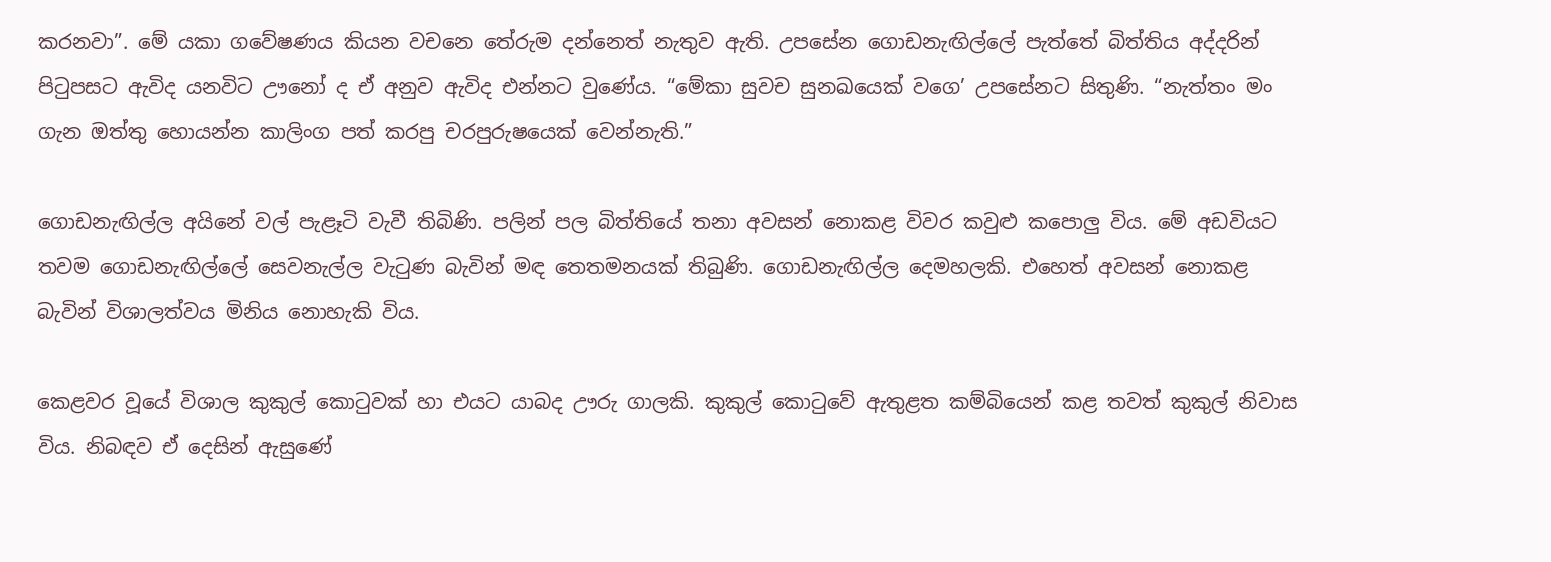කරනවා”. මේ යකා ගවේෂණය කියන වචනෙ තේරුම දන්නෙත් නැතුව ඇති. උපසේන ගොඩනැඟිල්ලේ පැත්තේ බිත්තිය අද්දරින් පිටුපසට ඇවිද යනවිට ඌනෝ ද ඒ අනුව ඇවිද එන්නට වුණේය. “මේකා සුවච සුනඛයෙක්‌ වගෙ’ උපසේනට සිතුණි. “නැත්තං මං ගැන ඔත්තු හොයන්න කාලිංග පත් කරපු චරපුරුෂයෙක්‌ වෙන්නැති.”

ගොඩනැඟිල්ල අයිනේ වල් පැළෑටි වැවී තිබිණි. පලින් පල බිත්තියේ තනා අවසන් නොකළ විවර කවුළු කපොලු විය. මේ අඩවියට තවම ගොඩනැඟිල්ලේ සෙවනැල්ල වැටුණ බැවින් මඳ තෙතමනයක්‌ තිබුණි. ගොඩනැඟිල්ල දෙමහලකි. එහෙත් අවසන් නොකළ බැවින් විශාලත්වය මිනිය නොහැකි විය.

කෙළවර වූයේ විශාල කුකුල් කොටුවක්‌ හා එයට යාබද ඌරු ගාලකි. කුකුල් කොටුවේ ඇතුළත කම්බියෙන් කළ තවත් කුකුල් නිවාස විය. නිබඳව ඒ දෙසින් ඇසුණේ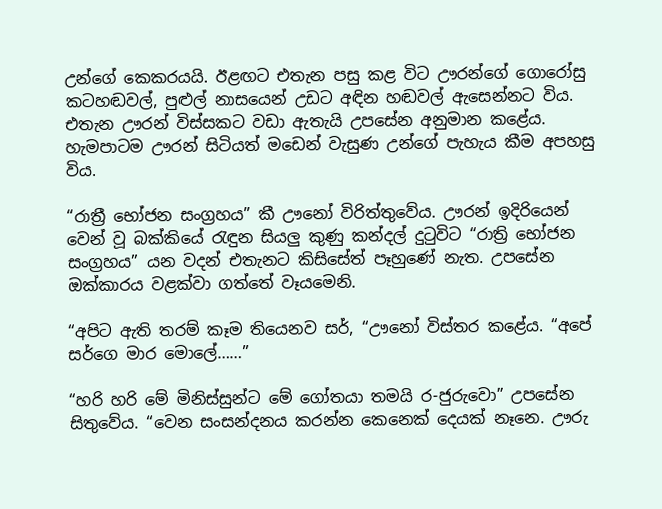උන්ගේ කෙකරයයි. ඊළඟට එතැන පසු කළ විට ඌරන්ගේ ගොරෝසු කටහඬවල්, පුළුල් නාසයෙන් උඩට අඳින හඬවල් ඇසෙන්නට විය. එතැන ඌරන් විස්‌සකට වඩා ඇතැයි උපසේන අනුමාන කළේය. හැමපාටම ඌරන් සිටියත් මඩෙන් වැසුණ උන්ගේ පැහැය කීම අපහසු විය.

“රාත්‍රී භෝජන සංග්‍රහය” කී ඌනෝ විරිත්තුවේය. ඌරන් ඉදිරියෙන් වෙන් වූ බක්‌කියේ රැඳුන සියලු කුණු කන්දල් දුටුවිට “රාත්‍රි භෝජන සංග්‍රහය” යන වදන් එතැනට කිසිසේත් පෑහුණේ නැත. උපසේන ඔක්‌කාරය වළක්‌වා ගත්තේ වෑයමෙනි.

“අපිට ඇති තරම් කෑම තියෙනව සර්, “ඌනෝ විස්‌තර කළේය. “අපේ සර්ගෙ මාර මොලේ……”

“හරි හරි මේ මිනිස්‌සුන්ට මේ ගෝතයා තමයි ර-ජුරුවො” උපසේන සිතුවේය. “වෙන සංසන්දනය කරන්න කෙනෙක්‌ දෙයක්‌ නෑනෙ. ඌරු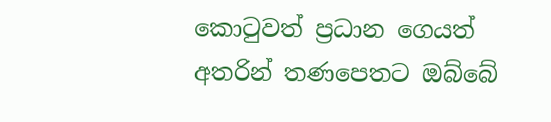කොටුවත් ප්‍රධාන ගෙයත් අතරින් තණපෙතට ඔබ්බේ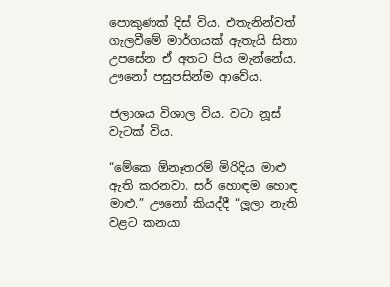පොකුණක්‌ දිස්‌ විය. එතැනින්වත් ගැලවීමේ මාර්ගයක්‌ ඇතැයි සිතා උපසේන ඒ අතට පිය මැන්නේය. ඌනෝ පසුපසින්ම ආවේය.

ජලාශය විශාල විය. වටා නූස්‌ වැටක්‌ විය.

“මේකෙ ඕනෑතරම් මිරිදිය මාළු ඇති කරනවා. සර් හොඳම හොඳ මාළු.” ඌනෝ කියද්දී “ලූලා නැති වළට කනයා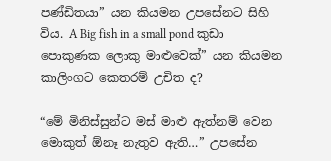පණ්‌ඩිතයා” යන කියමන උපසේනට සිහි විය. A Big fish in a small pond කුඩා පොකුණක ලොකු මාළුවෙක්‌” යන කියමන කාලිංගට කෙතරම් උචිත ද?

“මේ මිනිස්‌සුන්ට මස්‌ මාළු ඇත්නම් වෙන මොකුත් ඕනෑ නැතුව ඇති…” උපසේන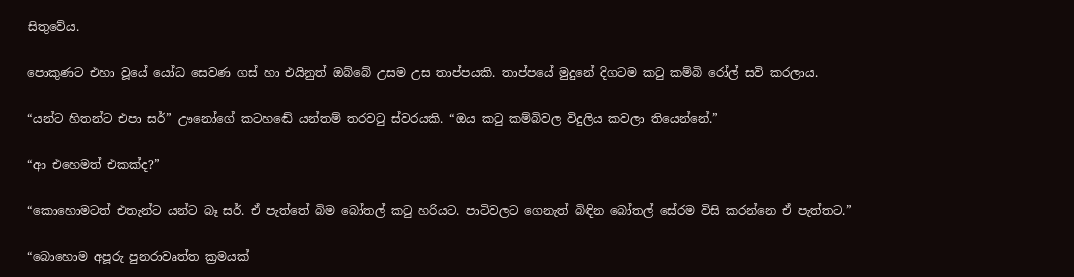සිතුවේය.

පොකුණට එහා වූයේ යෝධ සෙවණ ගස්‌ හා එයිනුත් ඔබ්බේ උසම උස තාප්පයකි. තාප්පයේ මුදුනේ දිගටම කටු කම්බි රෝල් සවි කරලාය.

“යන්ට හිතන්ට එපා සර්” ඌනෝගේ කටහඬේ යන්තම් තරවටු ස්‌වරයකි. “ඔය කටු කම්බිවල විදුලිය කවලා තියෙන්නේ.”

“ආ එහෙමත් එකක්‌ද?”

“කොහොමටත් එතැන්ට යන්ට බෑ සර්. ඒ පැත්තේ බිම බෝතල් කටු හරියට. පාටිවලට ගෙනැත් බිඳින බෝතල් සේරම විසි කරන්නෙ ඒ පැත්තට.”

“බොහොම අපූරු පුනරාවෘත්ත ක්‍රමයක්‌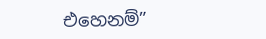එහෙනම්”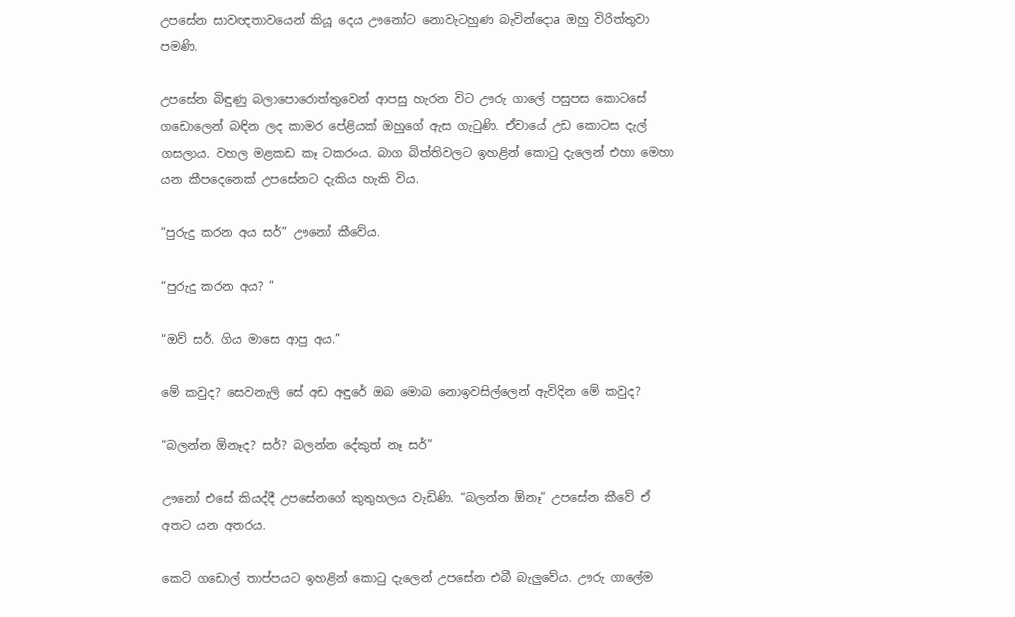උපසේන සාවඥතාවයෙන් කියූ දෙය ඌනෝට නොවැටහුණ බැවින්දොa ඔහු විරිත්තුවා පමණි.

උපසේන බිඳුණු බලාපොරොත්තුවෙන් ආපසු හැරන විට ඌරු ගාලේ පසුපස කොටසේ ගඩොලෙන් බඳින ලද කාමර පේළියක්‌ ඔහුගේ ඇස ගැටුණි. ඒවායේ උඩ කොටස දැල් ගසලාය. වහල මළකඩ කෑ ටකරංය. බාග බිත්තිවලට ඉහළින් කොටු දැලෙන් එහා මෙහා යන කීපදෙනෙක්‌ උපසේනට දැකිය හැකි විය.

“පුරුදු කරන අය සර්” ඌනෝ කීවේය.

“පුරුදු කරන අය? ”

“ඔව් සර්. ගිය මාසෙ ආපු අය.”

මේ කවුද? සෙවනැලි සේ අඩ අඳුරේ ඔබ මොබ නොඉවසිල්ලෙන් ඇවිදින මේ කවුද?

“බලන්න ඕනෑද? සර්? බලන්න දේකුත් නෑ සර්”

ඌනෝ එසේ කියද්දී උපසේනගේ කුතුහලය වැඩිණි. “බලන්න ඕනෑ” උපසේන කීවේ ඒ අතට යන අතරය.

කෙටි ගඩොල් තාප්පයට ඉහළින් කොටු දැලෙන් උපසේන එබී බැලුවේය. ඌරු ගාලේම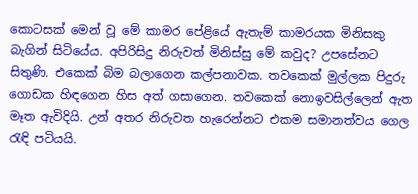කොටසක්‌ මෙන් වූ මේ කාමර පේළියේ ඇතැම් කාමරයක මිනිසකු බැගින් සිටියේය. අපිරිසිදු නිරුවත් මිනිස්‌සු මේ කවුද? උපසේනට සිතුණි. එකෙක්‌ බිම බලාගෙන කල්පනාවක. තවකෙක්‌ මුල්ලක පිදුරු ගොඩක හිඳගෙන හිස අත් ගසාගෙන. තවකෙක්‌ නොඉවසිල්ලෙන් ඇත මෑත ඇවිදියි. උන් අතර නිරුවත හැරෙන්නට එකම සමානත්වය ගෙල රැඳි පටියයි.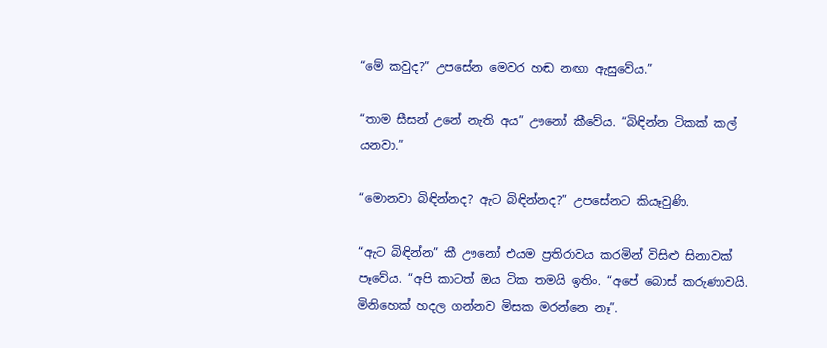“මේ කවුද?” උපසේන මෙවර හඬ නඟා ඇසුවේය.”

“තාම සීසන් උනේ නැති අය” ඌනෝ කීවේය. “බිඳින්න ටිකක්‌ කල් යනවා.”

“මොනවා බිඳින්නද? ඇට බිඳින්නද?” උපසේනට කියෑවුණි.

“ඇට බිඳින්න” කී ඌනෝ එයම ප්‍රතිරාවය කරමින් විසිළු සිනාවක්‌ පෑවේය. “අපි කාටත් ඔය ටික තමයි ඉතිං. “අපේ බොස්‌ කරුණාවයි. මිනිහෙක්‌ හදල ගන්නව මිසක මරන්නෙ නෑ”.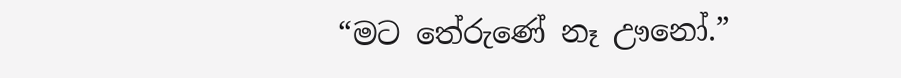“මට තේරුණේ නෑ ඌනෝ.”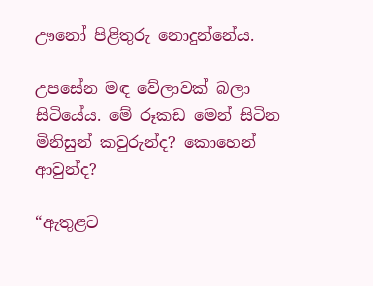ඌනෝ පිළිතුරු නොදුන්නේය.

උපසේන මඳ වේලාවක්‌ බලා සිටියේය. මේ රූකඩ මෙන් සිටින මිනිසුන් කවුරුන්ද? කොහෙන් ආවුන්ද?

“ඇතුළට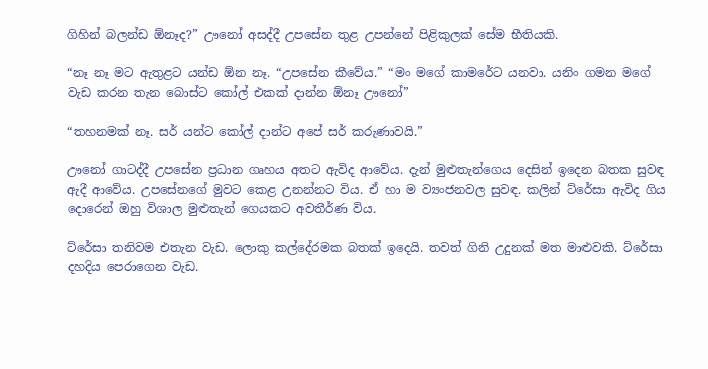ගිහින් බලන්ඩ ඕනෑද?” ඌනෝ අසද්දී උපසේන තුළ උපන්නේ පිළිකුලක්‌ සේම භීතියකි.

“නෑ නෑ මට ඇතුළට යන්ඩ ඕන නෑ. “උපසේන කීවේය.” “මං මගේ කාමරේට යනවා. යනිං ගමන මගේ වැඩ කරන තැන බොස්‌ට කෝල් එකක්‌ දාන්න ඕනෑ ඌනෝ”

“තහනමක්‌ නෑ. සර් යන්ට කෝල් දාන්ට අපේ සර් කරුණාවයි.”

ඌනෝ ගාටද්දී උපසේන ප්‍රධාන ගෘහය අතට ඇවිද ආවේය. දැන් මුළුතැන්ගෙය දෙසින් ඉදෙන බතක සුවඳ ඇදී ආවේය. උපසේනගේ මුවට කෙළ උනන්නට විය. ඒ හා ම ව්‍යංජනවල සුවඳ. කලින් ට්‌රේසා ඇවිද ගිය දොරෙන් ඔහු විශාල මුළුතැන් ගෙයකට අවතීර්ණ විය.

ට්‌රේසා තනිවම එතැන වැඩ. ලොකු කල්දේරමක බතක්‌ ඉදෙයි. තවත් ගිනි උදුනක්‌ මත මාළුවකි. ට්‌රේසා දහදිය පෙරාගෙන වැඩ.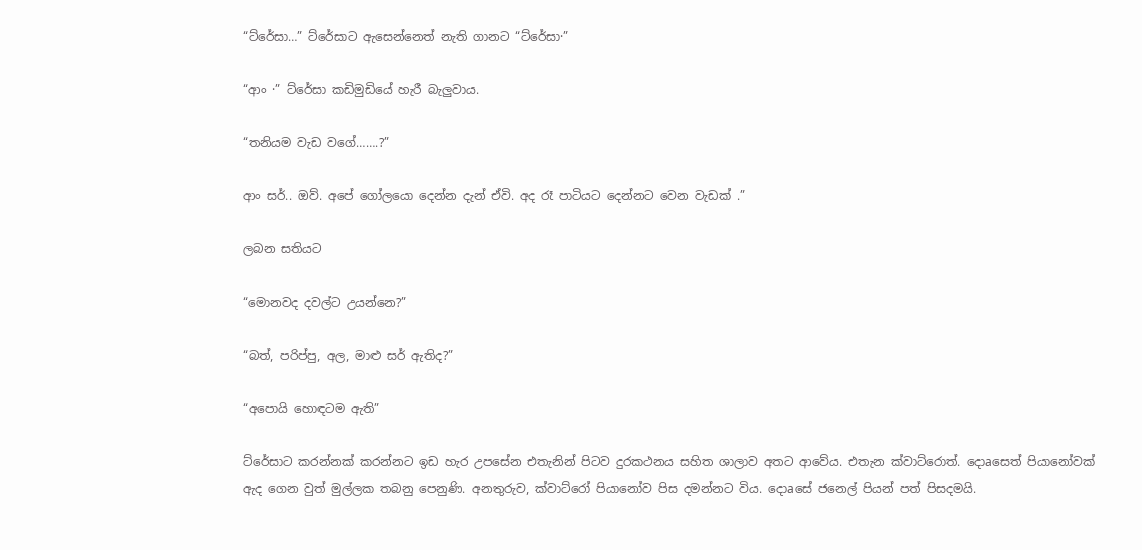“ට්‌රේසා…” ට්‌රේසාට ඇසෙන්නෙත් නැති ගානට “ට්‌රේසා·”

“ආං ·” ට්‌රේසා කඩිමුඩියේ හැරී බැලුවාය.

“තනියම වැඩ වගේ…….?”

ආං සර්.. ඔව්. අපේ ගෝලයො දෙන්න දැන් ඒවි. අද රෑ පාටියට දෙන්නට වෙන වැඩක්‌ .”

ලබන සතියට

“මොනවද දවල්ට උයන්නෙ?”

“බත්, පරිප්පු, අල, මාළු සර් ඇතිද?”

“අපොයි හොඳටම ඇති”

ට්‌රේසාට කරන්නක්‌ කරන්නට ඉඩ හැර උපසේන එතැනින් පිටව දුරකථනය සහිත ශාලාව අතට ආවේය. එතැන ක්‌වාට්‌රොත්. දොaසෙත් පියානෝවක්‌ ඇද ගෙන වුත් මුල්ලක තබනු පෙනුණි. අනතුරුව, ක්‌වාට්‌රෝ පියානෝව පිස දමන්නට විය. දොaසේ ජනෙල් පියන් පත් පිසදමයි.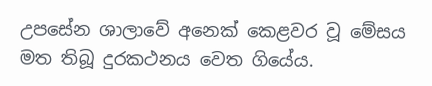උපසේන ශාලාවේ අනෙක්‌ කෙළවර වූ මේසය මත තිබූ දුරකථනය වෙත ගියේය.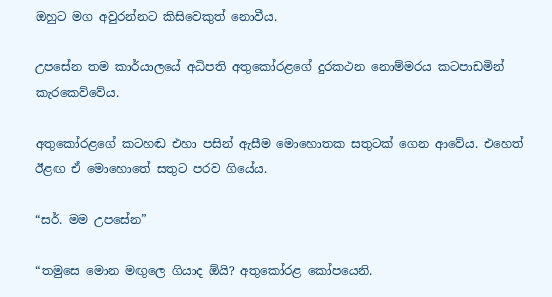ඔහුට මග අවුරන්නට කිසිවෙකුත් නොවීය.

උපසේන තම කාර්යාලයේ අධිපති අතුකෝරළගේ දුරකථන නොම්මරය කටපාඩමින් කැරකෙව්වේය.

අතුකෝරළගේ කටහඬ එහා පසින් ඇසීම මොහොතක සතුටක්‌ ගෙන ආවේය. එහෙත් ඊළඟ ඒ මොහොතේ සතුට පරව ගියේය.

“සර්. මම උපසේන”

“තමුසෙ මොන මඟුලෙ ගියාද ඕයි? අතුකෝරළ කෝපයෙනි.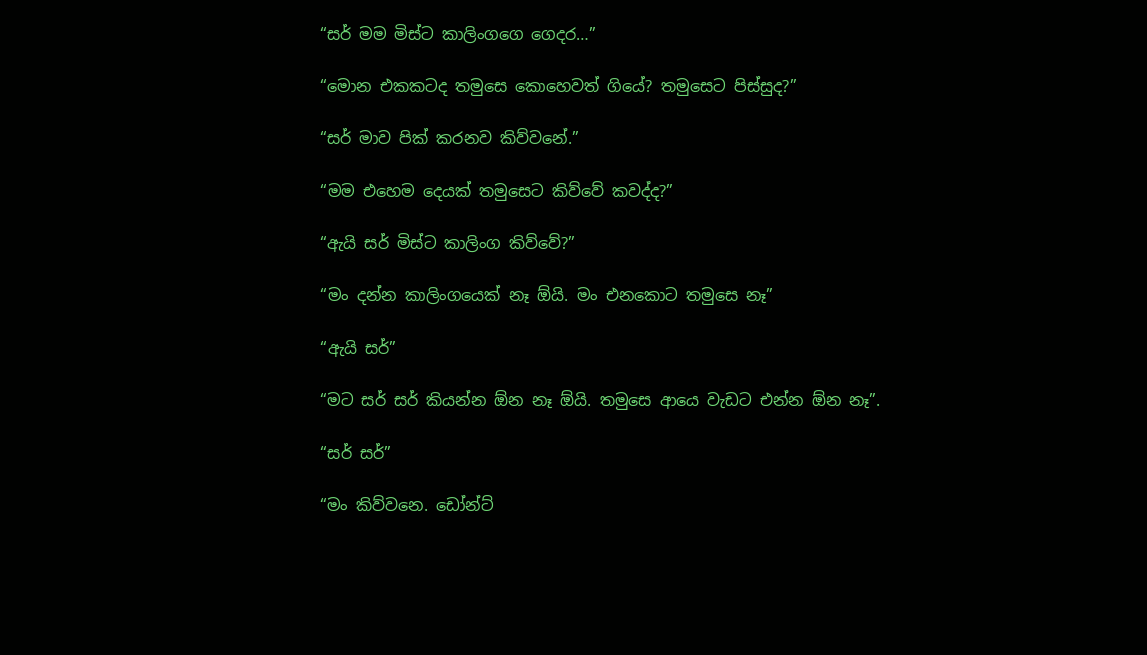“සර් මම මිස්‌ට කාලිංගගෙ ගෙදර…”

“මොන එකකටද තමුසෙ කොහෙවත් ගියේ? තමුසෙට පිස්‌සුද?”

“සර් මාව පික්‌ කරනව කිව්වනේ.”

“මම එහෙම දෙයක්‌ තමුසෙට කිව්වේ කවද්ද?”

“ඇයි සර් මිස්‌ට කාලිංග කිව්වේ?”

“මං දන්න කාලිංගයෙක්‌ නෑ ඕයි. මං එනකොට තමුසෙ නෑ”

“ඇයි සර්”

“මට සර් සර් කියන්න ඕන නෑ ඕයි. තමුසෙ ආයෙ වැඩට එන්න ඕන නෑ”.

“සර් සර්”

“මං කිව්වනෙ. ඩෝන්ට්‌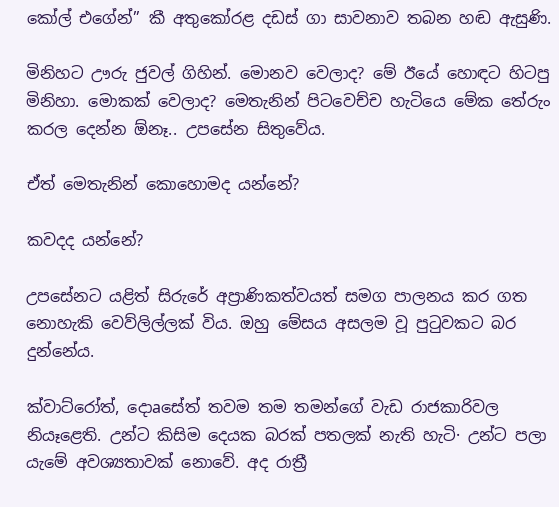කෝල් එගේන්” කී අතුකෝරළ දඩස්‌ ගා සාවනාව තබන හඬ ඇසුණි.

මිනිහට ඌරු ජුවල් ගිහින්. මොනව වෙලාද? මේ ඊයේ හොඳට හිටපු මිනිහා. මොකක්‌ වෙලාද? මෙතැනින් පිටවෙච්ච හැටියෙ මේක තේරුං කරල දෙන්න ඕනෑ.. උපසේන සිතුවේය.

ඒත් මෙතැනින් කොහොමද යන්නේ?

කවදද යන්නේ?

උපසේනට යළිත් සිරුරේ අප්‍රාණිකත්වයත් සමග පාලනය කර ගත නොහැකි වෙව්ලිල්ලක්‌ විය. ඔහු මේසය අසලම වූ පුටුවකට බර දුන්නේය.

ක්‌වාට්‌රෝත්, දොaසේත් තවම තම තමන්ගේ වැඩ රාජකාරිවල නියෑළෙති. උන්ට කිසිම දෙයක බරක්‌ පතලක්‌ නැති හැටි· උන්ට පලා යැමේ අවශ්‍යතාවක්‌ නොවේ. අද රාත්‍රී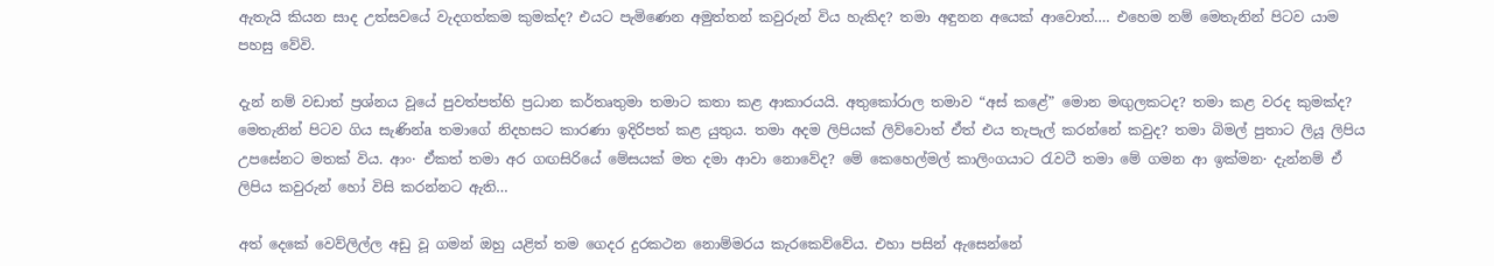ඇතැයි කියන සාද උත්සවයේ වැදගත්කම කුමක්‌ද? එයට පැමිණෙන අමුත්තන් කවුරුන් විය හැකිද? තමා අඳුනන අයෙක්‌ ආවොත්…. එහෙම නම් මෙතැනින් පිටව යාම පහසු වේවි.

දැන් නම් වඩාත් ප්‍රශ්නය වූයේ පුවත්පත්හි ප්‍රධාන කර්තෘතුමා තමාට කතා කළ ආකාරයයි. අතුකෝරාල තමාව “අස්‌ කළේ” මොන මඟුලකටද? තමා කළ වරද කුමක්‌ද? මෙතැනින් පිටව ගිය සැණින්a තමාගේ නිදහසට කාරණා ඉදිරිපත් කළ යුතුය. තමා අදම ලිපියක්‌ ලිව්වොත් ඒත් එය තැපැල් කරන්නේ කවුද? තමා බිමල් පුතාට ලියූ ලිපිය උපසේනට මතක්‌ විය. ආං· ඒකත් තමා අර ගඟසිරියේ මේසයක්‌ මත දමා ආවා නොවේද? මේ කෙහෙල්මල් කාලිංගයාට රැවටී තමා මේ ගමන ආ ඉක්‌මන· දැන්නම් ඒ ලිපිය කවුරුන් හෝ විසි කරන්නට ඇති…

අත් දෙකේ වෙව්ලිල්ල අඩු වූ ගමන් ඔහු යළිත් තම ගෙදර දුරකථන නොම්මරය කැරකෙව්වේය. එහා පසින් ඇසෙන්නේ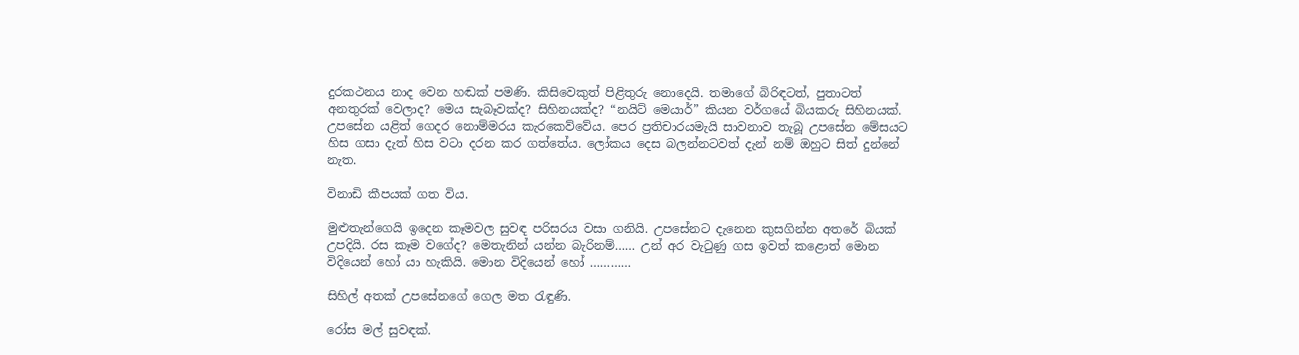දුරකථනය නාද වෙන හඬක්‌ පමණි. කිසිවෙකුත් පිළිතුරු නොදෙයි. තමාගේ බිරිඳටත්, පුතාටත් අනතුරක්‌ වෙලාද? මෙය සැබෑවක්‌ද? සිහිනයක්‌ද? “නයිට්‌ මෙයාර්” කියන වර්ගයේ බියකරු සිහිනයක්‌. උපසේන යළිත් ගෙදර නොම්මරය කැරකෙව්වේය. පෙර ප්‍රතිචාරයමැයි සාවනාව තැබූ උපසේන මේසයට හිස ගසා දැත් හිස වටා දරන කර ගත්තේය. ලෝකය දෙස බලන්නටවත් දැන් නම් ඔහුට සිත් දුන්නේ නැත.

විනාඩි කීපයක්‌ ගත විය.

මුළුතැන්ගෙයි ඉදෙන කෑමවල සුවඳ පරිසරය වසා ගනියි. උපසේනට දැනෙන කුසගින්න අතරේ බියක්‌ උපදියි. රස කෑම වගේද? මෙතැනින් යන්න බැරිනම්…… උන් අර වැටුණු ගස ඉවත් කළොත් මොන විදියෙන් හෝ යා හැකියි. මොන විදියෙන් හෝ …………

සිහිල් අතක්‌ උපසේනගේ ගෙල මත රැඳුණි.

රෝස මල් සුවඳක්‌.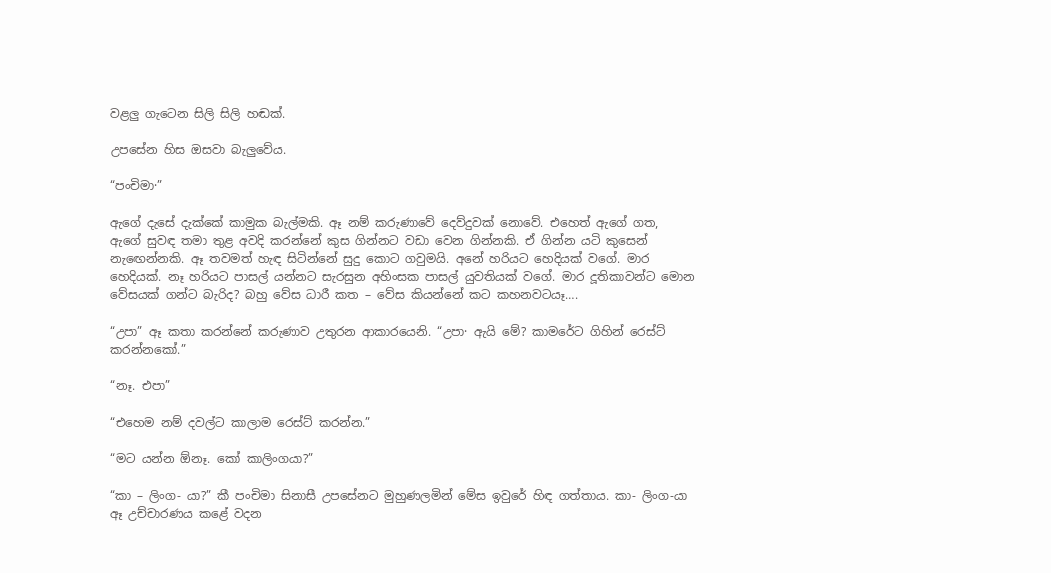වළලු ගැටෙන සිලි සිලි හඬක්‌.

උපසේන හිස ඔසවා බැලුවේය.

“පංචිමා·”

ඇගේ දැසේ දැක්‌කේ කාමුක බැල්මකි. ඈ නම් කරුණාවේ දෙව්දුවක්‌ නොවේ. එහෙත් ඇගේ ගත, ඇගේ සුවඳ තමා තුළ අවදි කරන්නේ කුස ගින්නට වඩා වෙන ගින්නකි. ඒ ගින්න යටි කුසෙන් නැඟෙන්නකි. ඈ තවමත් හැඳ සිටින්නේ සුදු කොට ගවුමයි. අනේ හරියට හෙදියක්‌ වගේ. මාර හෙදියක්‌. නෑ හරියට පාසල් යන්නට සැරසුන අහිංසක පාසල් යුවතියක්‌ වගේ. මාර දූතිකාවන්ට මොන වේසයක්‌ ගන්ට බැරිද? බහු වේස ධාරී කත – වේස කියන්නේ කට කහනවටයෑ….

“උපා” ඈ කතා කරන්නේ කරුණාව උතුරන ආකාරයෙනි. “උපා· ඇයි මේ? කාමරේට ගිහින් රෙස්‌ට්‌ කරන්නකෝ.”

“නෑ. එපා”

“එහෙම නම් දවල්ට කාලාම රෙස්‌ට්‌ කරන්න.”

“මට යන්න ඕනෑ. කෝ කාලිංගයා?”

“කා – ලිංග- යා?” කී පංචිමා සිනාසී උපසේනට මුහුණලමින් මේස ඉවුරේ හිඳ ගත්තාය. කා- ලිංග-යා ඈ උච්චාරණය කළේ වදන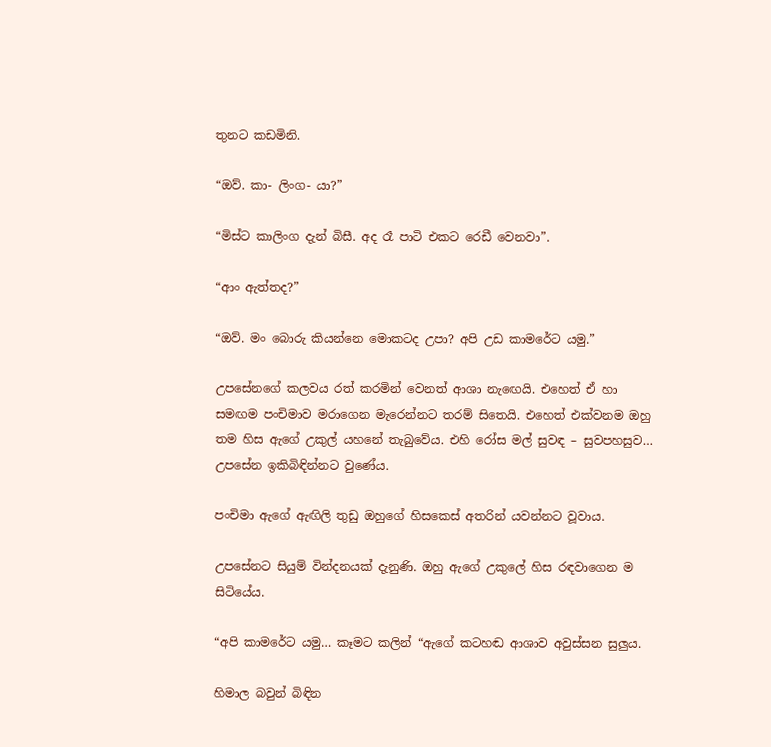තුනට කඩමිනි.

“ඔව්. කා- ලිංග- යා?”

“මිස්‌ට කාලිංග දැන් බිසී. අද රෑ පාටි එකට රෙඩී වෙනවා”.

“ආං ඇත්තද?”

“ඔව්. මං බොරු කියන්නෙ මොකටද උපා? අපි උඩ කාමරේට යමු.”

උපසේනගේ කලවය රත් කරමින් වෙනත් ආශා නැඟෙයි. එහෙත් ඒ හා සමඟම පංචිමාව මරාගෙන මැරෙන්නට තරම් සිතෙයි. එහෙත් එක්‌වනම ඔහු තම හිස ඇගේ උකුල් යහනේ තැබුවේය. එහි රෝස මල් සුවඳ – සුවපහසුව… උපසේන ඉකිබිඳින්නට වුණේය.

පංචිමා ඇගේ ඇඟිලි තුඩු ඔහුගේ හිසකෙස්‌ අතරින් යවන්නට වූවාය.

උපසේනට සියුම් වින්දනයක්‌ දැනුණි. ඔහු ඇගේ උකුලේ හිස රඳවාගෙන ම සිටියේය.

“අපි කාමරේට යමු… කෑමට කලින් “ඇගේ කටහඬ ආශාව අවුස්‌සන සුලුය.

හිමාල බවුන් බිඳින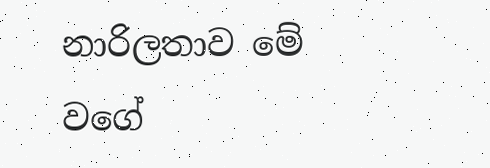නාරිලතාව මේ වගේ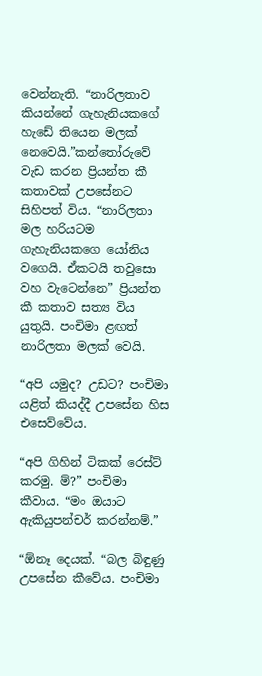වෙන්නැති. “නාරිලතාව කියන්නේ ගැහැනියකගේ හැඩේ තියෙන මලක්‌ නෙවෙයි.”කන්තෝරුවේ වැඩ කරන ප්‍රියන්ත කී කතාවක්‌ උපසේනට සිහිපත් විය. “නාරිලතා මල හරියටම ගැහැනියකගෙ යෝනිය වගෙයි. ඒකටයි තවුසො වහ වැටෙන්නෙ” ප්‍රියන්ත කී කතාව සත්‍ය විය යුතුයි. පංචිමා ළඟත් නාරිලතා මලක්‌ වෙයි.

“අපි යමුද? උඩට? පංචිමා යළිත් කියද්දී උපසේන හිස එසෙව්වේය.

“අපි ගිහින් ටිකක්‌ රෙස්‌ට්‌ කරමු. ම්?” පංචිමා කීවාය. “මං ඔයාට ඇකියුපන්චර් කරන්නම්.”

“ඕනෑ දෙයක්‌. “බල බිඳුණු උපසේන කීවේය. පංචිමා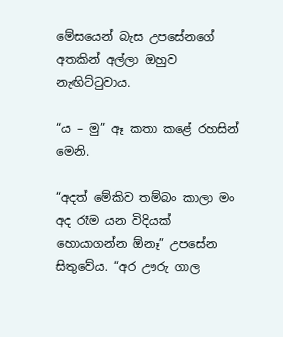මේසයෙන් බැස උපසේනගේ අතකින් අල්ලා ඔහුව නැඟිට්‌ටුවාය.

“ය – මු” ඈ කතා කළේ රහසින් මෙනි.

“අදත් මේකිව තම්බං කාලා මං අද රෑම යන විදියක්‌ හොයාගන්න ඕනෑ” උපසේන සිතුවේය. “අර ඌරු ගාල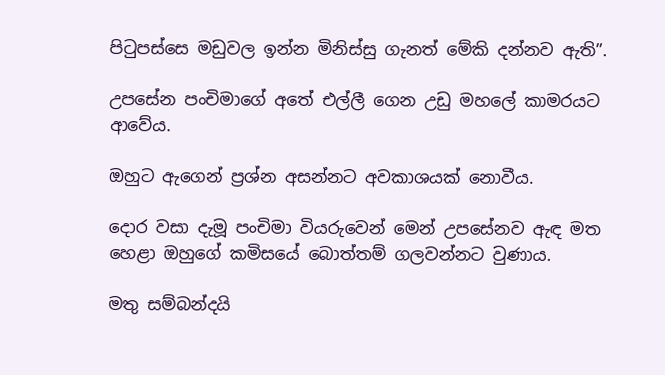පිටුපස්‌සෙ මඩුවල ඉන්න මිනිස්‌සු ගැනත් මේකි දන්නව ඇති”.

උපසේන පංචිමාගේ අතේ එල්ලී ගෙන උඩු මහලේ කාමරයට ආවේය.

ඔහුට ඇගෙන් ප්‍රශ්න අසන්නට අවකාශයක්‌ නොවීය.

දොර වසා දැමූ පංචිමා වියරුවෙන් මෙන් උපසේනව ඇඳ මත හෙළා ඔහුගේ කමිසයේ බොත්තම් ගලවන්නට වුණාය.

මතු සම්බන්දයි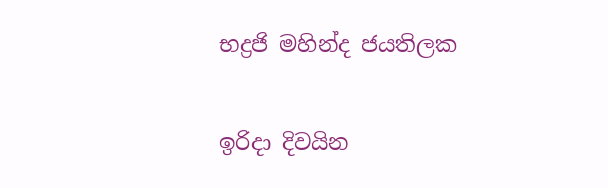භද්‍රජි මහින්ද ජයතිලක

ඉරිදා දිවයින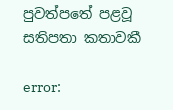පුවත්පතේ පළවූ සතිපතා කතාවකී

error: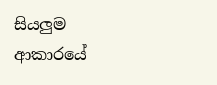සියලුම ආකාරයේ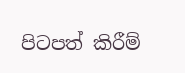පිටපත් කිරීම්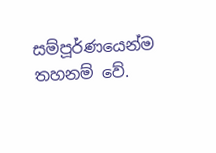සම්පූර්ණයෙන්ම තහනම් වේ.